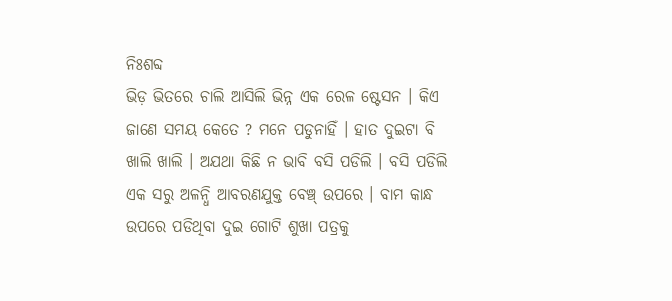ନିଃଶବ୍ଦ
ଭିଡ଼ ଭିତରେ ଚାଲି ଆସିଲି ଭିନ୍ନ ଏକ ରେଳ ଷ୍ଟେସନ । କିଏ ଜାଣେ ସମୟ କେତେ ? ମନେ ପଡୁନାହିଁ । ହାତ ଦୁଇଟା ବି ଖାଲି ଖାଲି । ଅଯଥା କିଛି ନ ଭାବି ବସି ପଡିଲି । ବସି ପଡିଲି ଏକ ସରୁ ଅଳନ୍ଧି ଆବରଣଯୁକ୍ତ ବେଞ୍ଚ୍ ଉପରେ । ବାମ କାନ୍ଧ ଉପରେ ପଡିଥିବା ଦୁଇ ଗୋଟି ଶୁଖା ପତ୍ରକୁ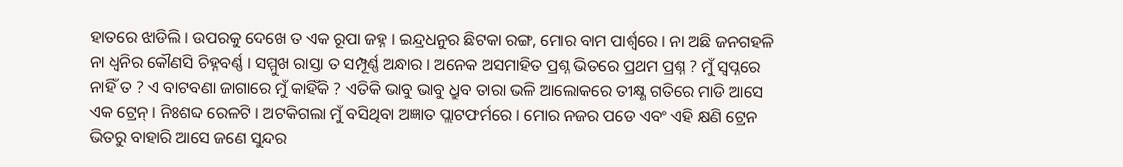ହାତରେ ଝାଡିଲି । ଉପରକୁ ଦେଖେ ତ ଏକ ରୂପା ଜହ୍ନ । ଇନ୍ଦ୍ରଧନୁର ଛିଟକା ରଙ୍ଗ, ମୋର ବାମ ପାର୍ଶ୍ୱରେ । ନା ଅଛି ଜନଗହଳି ନା ଧ୍ୱନିର କୌଣସି ଚିହ୍ନବର୍ଣ୍ଣ । ସମ୍ମୁଖ ରାସ୍ତା ତ ସମ୍ପୂର୍ଣ୍ଣ ଅନ୍ଧାର । ଅନେକ ଅସମାହିତ ପ୍ରଶ୍ନ ଭିତରେ ପ୍ରଥମ ପ୍ରଶ୍ନ ? ମୁଁ ସ୍ୱପ୍ନରେ ନାହିଁ ତ ? ଏ ବାଟବଣା ଜାଗାରେ ମୁଁ କାହିଁକି ? ଏତିକି ଭାବୁ ଭାବୁ ଧ୍ରୁବ ତାରା ଭଳି ଆଲୋକରେ ତୀକ୍ଷ୍ଣ ଗତିରେ ମାଡି ଆସେ ଏକ ଟ୍ରେନ୍ । ନିଃଶବ୍ଦ ରେଳଟି । ଅଟକିଗଲା ମୁଁ ବସିଥିବା ଅଜ୍ଞାତ ପ୍ଲାଟଫର୍ମରେ । ମୋର ନଜର ପଡେ ଏବଂ ଏହି କ୍ଷଣି ଟ୍ରେନ ଭିତରୁ ବାହାରି ଆସେ ଜଣେ ସୁନ୍ଦର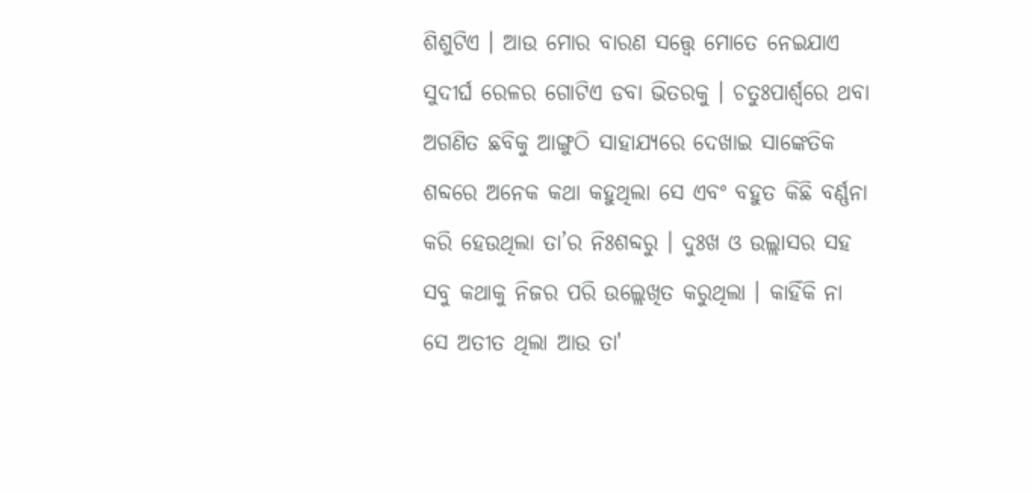ଶିଶୁଟିଏ । ଆଉ ମୋର ବାରଣ ସତ୍ତ୍ୱେ ମୋତେ ନେଇଯାଏ ସୁଦୀର୍ଘ ରେଳର ଗୋଟିଏ ଡବା ଭିତରକୁ । ଚତୁଃପାର୍ଶ୍ଵରେ ଥବା ଅଗଣିତ ଛବିକୁ ଆଙ୍ଗୁଠି ସାହାଯ୍ୟରେ ଦେଖାଇ ସାଙ୍କେତିକ ଶବ୍ଦରେ ଅନେକ କଥା କହୁଥିଲା ସେ ଏବଂ ବହୁତ କିଛି ବର୍ଣ୍ଣନା କରି ହେଉଥିଲା ତା’ର ନିଃଶବ୍ଦରୁ । ଦୁଃଖ ଓ ଉଲ୍ଲାସର ସହ ସବୁ କଥାକୁ ନିଜର ପରି ଉଲ୍ଲେଖିତ କରୁଥିଲା । କାହିଁକି ନା ସେ ଅତୀତ ଥିଲା ଆଉ ତା'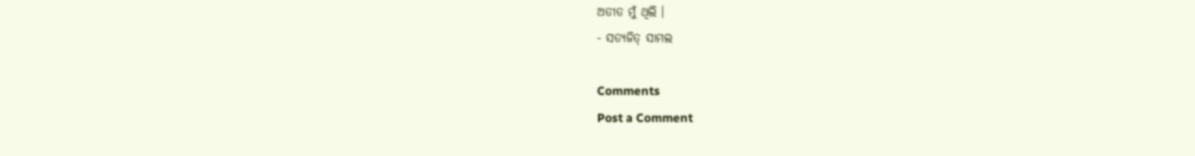ଅତୀତ ମୁଁ ଥିଲି ।
- ସତ୍ୟଜିତ୍ ସାମଲ

Comments
Post a Comment